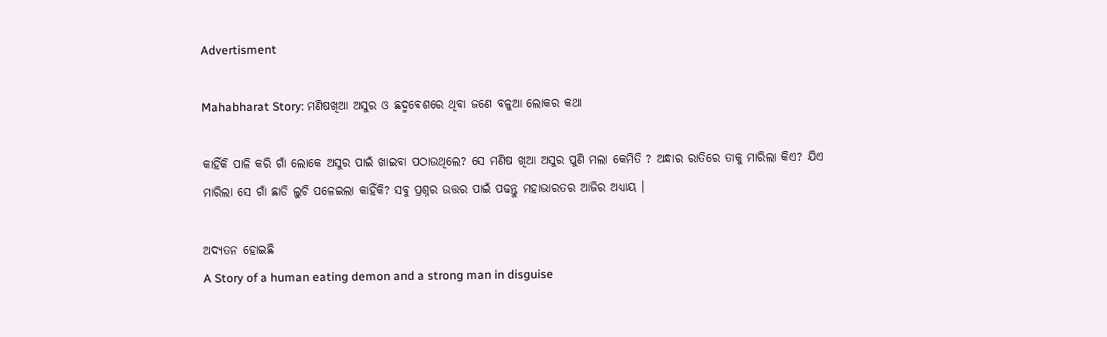Advertisment

Mahabharat Story: ମଣିଷଖିଆ ଅସୁର ଓ ଛଦ୍ମଵେଶରେ ଥିବା ଜଣେ ବଳୁଆ ଲୋକର କଥା

କାହିଁକି ପାଳି କରି ଗାଁ ଲୋକେ ଅସୁର ପାଇଁ ଖାଇବା ପଠାଉଥିଲେ? ସେ ମଣିଷ ଖିଆ ଅସୁର ପୁଣି ମଲା କେମିତି ? ଅନ୍ଧାର ରାତିରେ ତାକୁ ମାରିଲା କିଏ? ଯିଏ ମାରିଲା ସେ ଗାଁ ଛାଡି ଲୁଚି ପଳେଇଲା କାହିଁକି? ସବୁ ପ୍ରଶ୍ନର ଉତ୍ତର ପାଇଁ ପଢନ୍ତୁ ମହାଭାରତର ଆଜିର ଅଧ୍ୟାୟ ।

ଅଦ୍ୟତନ ହୋଇଛି
A Story of a human eating demon and a strong man in disguise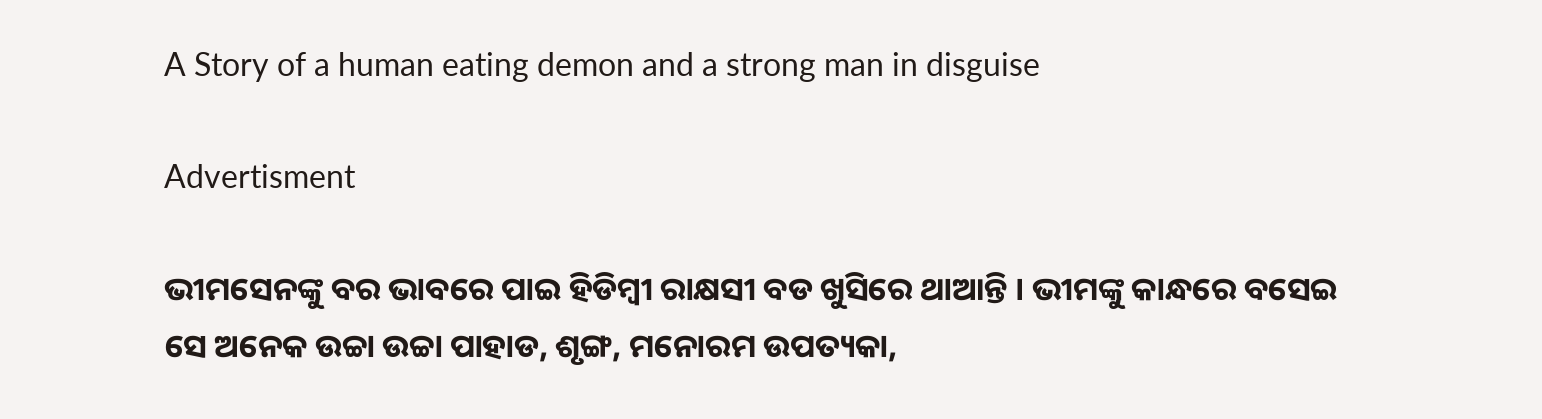A Story of a human eating demon and a strong man in disguise

Advertisment

ଭୀମସେନଙ୍କୁ ବର ଭାବରେ ପାଇ ହିଡିମ୍ବୀ ରାକ୍ଷସୀ ବଡ ଖୁସିରେ ଥାଆନ୍ତି । ଭୀମଙ୍କୁ କାନ୍ଧରେ ବସେଇ ସେ ଅନେକ ଉଚ୍ଚା ଉଚ୍ଚା ପାହାଡ, ଶୃଙ୍ଗ, ମନୋରମ ଉପତ୍ୟକା,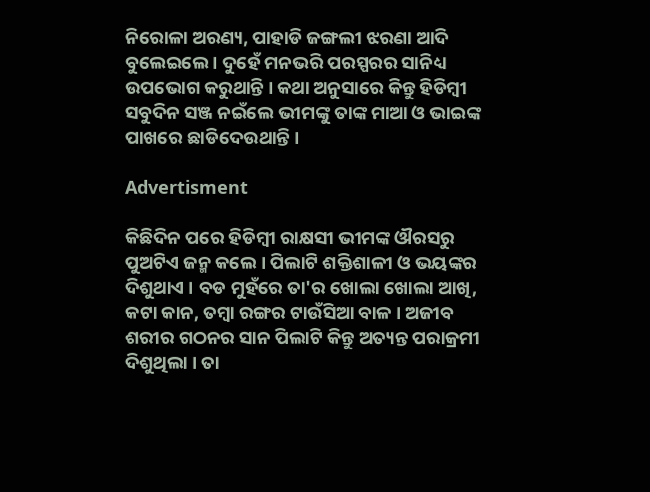ନିରୋଳା ଅରଣ୍ୟ, ପାହାଡି ଜଙ୍ଗଲୀ ଝରଣା ଆଦି ବୁଲେଇଲେ । ଦୁହେଁ ମନଭରି ପରସ୍ପରର ସାନିଧ୍ୟ ଉପଭୋଗ କରୁଥାନ୍ତି । କଥା ଅନୁସାରେ କିନ୍ତୁ ହିଡିମ୍ବୀ ସବୁଦିନ ସଞ୍ଜ ନଇଁଲେ ଭୀମଙ୍କୁ ତାଙ୍କ ମାଆ ଓ ଭାଇଙ୍କ ପାଖରେ ଛାଡିଦେଉଥାନ୍ତି ।

Advertisment

କିଛିଦିନ ପରେ ହିଡିମ୍ବୀ ରାକ୍ଷସୀ ଭୀମଙ୍କ ଔରସରୁ ପୁଅଟିଏ ଜନ୍ମ କଲେ । ପିଲାଟି ଶକ୍ତିଶାଳୀ ଓ ଭୟଙ୍କର ଦିଶୁଥାଏ । ବଡ ମୁହଁରେ ତା'ର ଖୋଲା ଖୋଲା ଆଖି, କଟା କାନ, ତମ୍ବା ରଙ୍ଗର ଟାଉଁସିଆ ବାଳ । ଅଜୀବ ଶରୀର ଗଠନର ସାନ ପିଲାଟି କିନ୍ତୁ ଅତ୍ୟନ୍ତ ପରାକ୍ରମୀ ଦିଶୁଥିଲା । ତା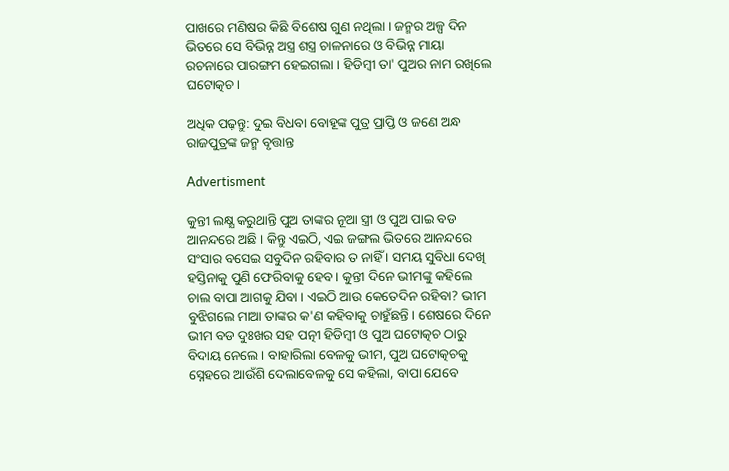ପାଖରେ ମଣିଷର କିଛି ବିଶେଷ ଗୁଣ ନଥିଲା । ଜନ୍ମର ଅଳ୍ପ ଦିନ ଭିତରେ ସେ ବିଭିନ୍ନ ଅସ୍ତ୍ର ଶସ୍ତ୍ର ଚାଳନାରେ ଓ ବିଭିନ୍ନ ମାୟା ରଚନାରେ ପାରଙ୍ଗମ ହେଇଗଲା । ହିଡିମ୍ବୀ ତା' ପୁଅର ନାମ ରଖିଲେ ଘଟୋତ୍କଚ।

ଅଧିକ ପଢ଼ନ୍ତୁ: ଦୁଇ ବିଧବା ବୋହୂଙ୍କ ପୁତ୍ର ପ୍ରାପ୍ତି ଓ ଜଣେ ଅନ୍ଧ ରାଜପୁତ୍ରଙ୍କ ଜନ୍ମ ବୃତ୍ତାନ୍ତ

Advertisment

କୁନ୍ତୀ ଲକ୍ଷ୍ଯ କରୁଥାନ୍ତି ପୁଅ ତାଙ୍କର ନୂଆ ସ୍ତ୍ରୀ ଓ ପୁଅ ପାଇ ବଡ ଆନନ୍ଦରେ ଅଛି । କିନ୍ତୁ ଏଇଠି, ଏଇ ଜଙ୍ଗଲ ଭିତରେ ଆନନ୍ଦରେ ସଂସାର ବସେଇ ସବୁଦିନ ରହିବାର ତ ନାହିଁ । ସମୟ ସୁବିଧା ଦେଖି ହସ୍ତିନାକୁ ପୁଣି ଫେରିବାକୁ ହେବ । କୁନ୍ତୀ ଦିନେ ଭୀମଙ୍କୁ କହିଲେ ଚାଲ ବାପା ଆଗକୁ ଯିବା । ଏଇଠି ଆଉ କେତେଦିନ ରହିବା? ଭୀମ ବୁଝିଗଲେ ମାଆ ତାଙ୍କର କ'ଣ କହିବାକୁ ଚାହୁଁଛନ୍ତି । ଶେଷରେ ଦିନେ ଭୀମ ବଡ ଦୁଃଖର ସହ ପତ୍ନୀ ହିଡିମ୍ବୀ ଓ ପୁଅ ଘଟୋତ୍କଚ ଠାରୁ ବିଦାୟ ନେଲେ । ବାହାରିଲା ବେଳକୁ ଭୀମ, ପୁଅ ଘଟୋତ୍କଚକୁ ସ୍ନେହରେ ଆଉଁଶି ଦେଲାବେଳକୁ ସେ କହିଲା, ବାପା ଯେବେ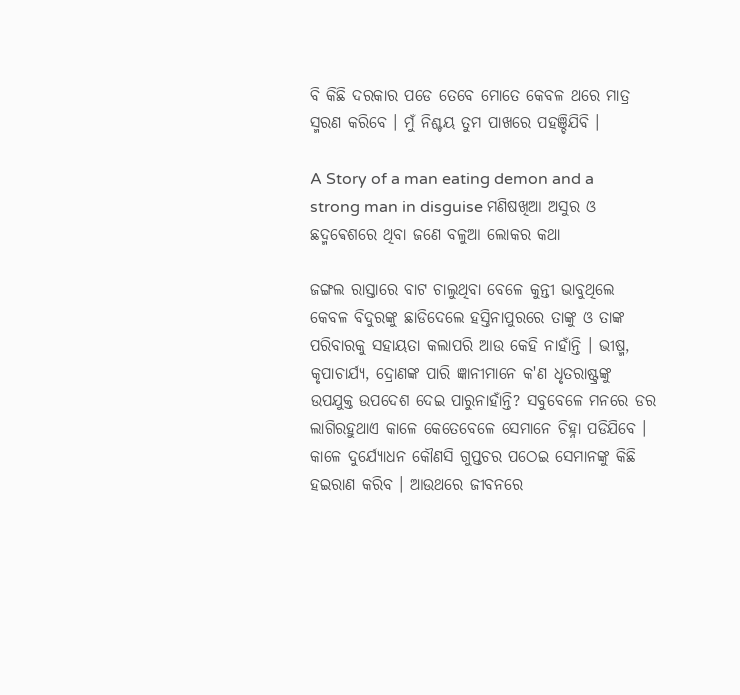ବି କିଛି ଦରକାର ପଡେ ତେବେ ମୋତେ କେବଳ ଥରେ ମାତ୍ର ସ୍ମରଣ କରିବେ । ମୁଁ ନିଶ୍ଚୟ ତୁମ ପାଖରେ ପହଞ୍ଚିଯିବି ।

A Story of a man eating demon and a strong man in disguise ମଣିଷଖିଆ ଅସୁର ଓ ଛଦ୍ମଵେଶରେ ଥିବା ଜଣେ ବଳୁଆ ଲୋକର କଥା

ଜଙ୍ଗଲ ରାସ୍ତାରେ ବାଟ ଚାଲୁଥିବା ବେଳେ କୁନ୍ତୀ ଭାବୁଥିଲେ କେବଳ ବିଦୁରଙ୍କୁ ଛାଡିଦେଲେ ହସ୍ତିନାପୁରରେ ତାଙ୍କୁ ଓ ତାଙ୍କ ପରିବାରକୁ ସହାୟତା କଲାପରି ଆଉ କେହି ନାହାଁନ୍ତି । ଭୀଷ୍ମ, କୃପାଚାର୍ଯ୍ୟ, ଦ୍ରୋଣଙ୍କ ପାରି ଜ୍ଞାନୀମାନେ କ'ଣ ଧୃତରାଷ୍ଟ୍ରଙ୍କୁ ଉପଯୁକ୍ତ ଉପଦେଶ ଦେଇ ପାରୁନାହାଁନ୍ତି? ସବୁବେଳେ ମନରେ ଡର ଲାଗିରହୁଥାଏ କାଳେ କେତେବେଳେ ସେମାନେ ଚିହ୍ନା ପଡିଯିବେ । କାଳେ ଦୁର୍ଯ୍ୟୋଧନ କୌଣସି ଗୁପ୍ତଚର ପଠେଇ ସେମାନଙ୍କୁ କିଛି ହଇରାଣ କରିବ । ଆଉଥରେ ଜୀବନରେ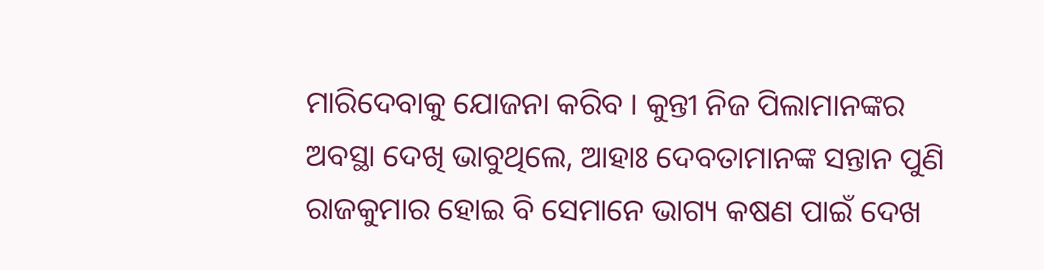ମାରିଦେବାକୁ ଯୋଜନା କରିବ । କୁନ୍ତୀ ନିଜ ପିଲାମାନଙ୍କର ଅବସ୍ଥା ଦେଖି ଭାବୁଥିଲେ, ଆହାଃ ଦେବତାମାନଙ୍କ ସନ୍ତାନ ପୁଣି ରାଜକୁମାର ହୋଇ ବି ସେମାନେ ଭାଗ୍ୟ କଷଣ ପାଇଁ ଦେଖ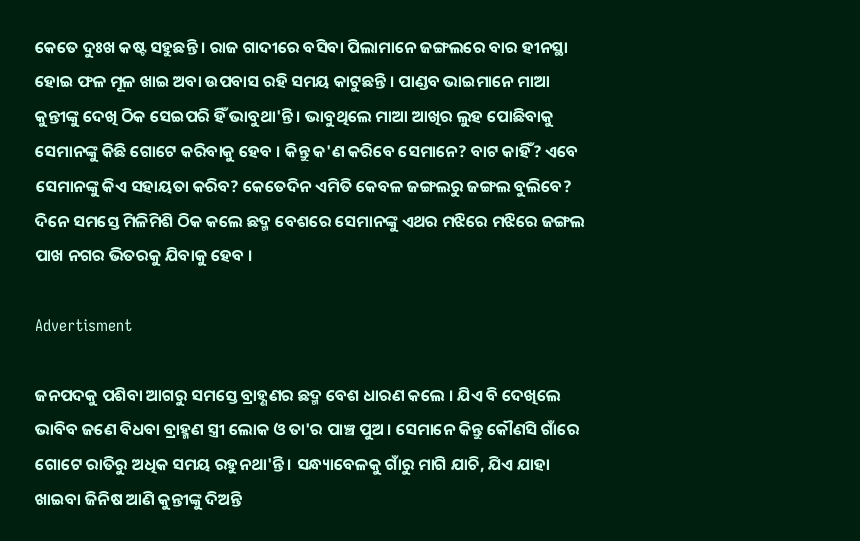କେତେ ଦୁଃଖ କଷ୍ଟ ସହୁଛନ୍ତି । ରାଜ ଗାଦୀରେ ବସିବା ପିଲାମାନେ ଜଙ୍ଗଲରେ ବାର ହୀନସ୍ଥା ହୋଇ ଫଳ ମୂଳ ଖାଇ ଅବା ଉପବାସ ରହି ସମୟ କାଟୁଛନ୍ତି । ପାଣ୍ଡବ ଭାଇମାନେ ମାଆ କୁନ୍ତୀଙ୍କୁ ଦେଖି ଠିକ ସେଇପରି ହିଁ ଭାବୁଥା'ନ୍ତି । ଭାବୁଥିଲେ ମାଆ ଆଖିର ଲୁହ ପୋଛିବାକୁ ସେମାନଙ୍କୁ କିଛି ଗୋଟେ କରିବାକୁ ହେବ । କିନ୍ତୁ କ'ଣ କରିବେ ସେମାନେ? ବାଟ କାହିଁ? ଏବେ ସେମାନଙ୍କୁ କିଏ ସହାୟତା କରିବ? କେତେଦିନ ଏମିତି କେବଳ ଜଙ୍ଗଲରୁ ଜଙ୍ଗଲ ବୁଲିବେ? ଦିନେ ସମସ୍ତେ ମିଳିମିଶି ଠିକ କଲେ ଛଦ୍ମ ବେଶରେ ସେମାନଙ୍କୁ ଏଥର ମଝିରେ ମଝିରେ ଜଙ୍ଗଲ ପାଖ ନଗର ଭିତରକୁ ଯିବାକୁ ହେବ ।

Advertisment

ଜନପଦକୁ ପଶିବା ଆଗରୁ ସମସ୍ତେ ବ୍ରାହ୍ଣଣର ଛଦ୍ମ ବେଶ ଧାରଣ କଲେ । ଯିଏ ବି ଦେଖିଲେ ଭାବିବ ଜଣେ ବିଧବା ବ୍ରାହ୍ମଣ ସ୍ତ୍ରୀ ଲୋକ ଓ ତା'ର ପାଞ୍ଚ ପୁଅ । ସେମାନେ କିନ୍ତୁ କୌଣସି ଗାଁରେ ଗୋଟେ ରାତିରୁ ଅଧିକ ସମୟ ରହୁନଥା'ନ୍ତି । ସନ୍ଧ୍ୟାବେଳକୁ ଗାଁରୁ ମାଗି ଯାଚି, ଯିଏ ଯାହା ଖାଇବା ଜିନିଷ ଆଣି କୁନ୍ତୀଙ୍କୁ ଦିଅନ୍ତି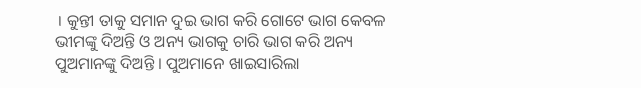। କୁନ୍ତୀ ତାକୁ ସମାନ ଦୁଇ ଭାଗ କରି ଗୋଟେ ଭାଗ କେବଳ ଭୀମଙ୍କୁ ଦିଅନ୍ତି ଓ ଅନ୍ୟ ଭାଗକୁ ଚାରି ଭାଗ କରି ଅନ୍ୟ ପୁଅମାନଙ୍କୁ ଦିଅନ୍ତି । ପୁଅମାନେ ଖାଇସାରିଲା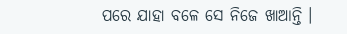ପରେ ଯାହା ବଳେ ସେ ନିଜେ ଖାଆନ୍ତି ।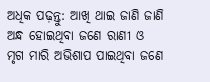ଅଧିକ ପଢ଼ନ୍ତୁ: ଆଖି ଥାଇ ଜାଣି ଜାଣି ଅନ୍ଧ ହୋଇଥିବା ଜଣେ ରାଣୀ ଓ ମୃଗ ମାରି ଅଭିଶାପ ପାଇଥିବା ଜଣେ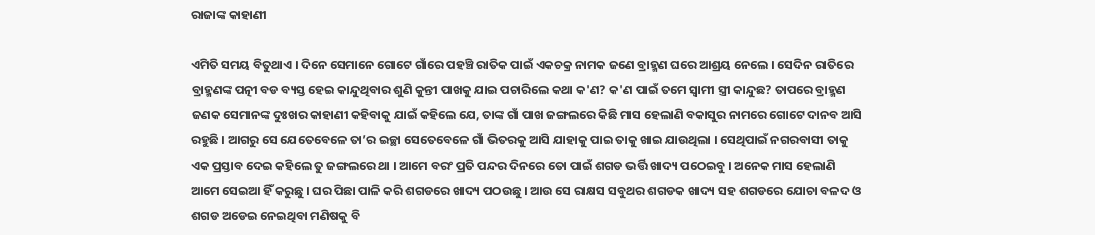ରାଜାଙ୍କ କାହାଣୀ

ଏମିତି ସମୟ ବିତୁଥାଏ । ଦିନେ ସେମାନେ ଗୋଟେ ଗାଁରେ ପହଞ୍ଚି ରାତିକ ପାଇଁ ଏକଚକ୍ର ନାମକ ଜଣେ ବ୍ରାହ୍ମଣ ଘରେ ଆଶ୍ରୟ ନେଲେ । ସେଦିନ ରାତିରେ ବ୍ରାହ୍ମଣଙ୍କ ପତ୍ନୀ ବଡ ବ୍ୟସ୍ତ ହେଇ କାନ୍ଦୁଥିବାର ଶୁଣି କୁନ୍ତୀ ପାଖକୁ ଯାଇ ପଚାରିଲେ କଥା କ'ଣ? କ'ଣ ପାଇଁ ତମେ ସ୍ୱାମୀ ସ୍ତ୍ରୀ କାନ୍ଦୁଛ? ତାପରେ ବ୍ରାହ୍ମଣ ଜଣକ ସେମାନଙ୍କ ଦୁଃଖର କାହାଣୀ କହିବାକୁ ଯାଇଁ କହିଲେ ଯେ, ତାଙ୍କ ଗାଁ ପାଖ ଜଙ୍ଗଲରେ କିଛି ମାସ ହେଲାଣି ବକାସୁର ନାମରେ ଗୋଟେ ଦାନବ ଆସି ରହୁଛି । ଆଗରୁ ସେ ଯେତେବେଳେ ତା’ର ଇଚ୍ଛା ସେତେବେଳେ ଗାଁ ଭିତରକୁ ଆସି ଯାହାକୁ ପାଇ ତାକୁ ଖାଇ ଯାଉଥିଲା । ସେଥିପାଇଁ ନଗରବାସୀ ତାକୁ ଏକ ପ୍ରସ୍ତାବ ଦେଇ କହିଲେ ତୁ ଜଙ୍ଗଲରେ ଥା । ଆମେ ବରଂ ପ୍ରତି ପନ୍ଦର ଦିନରେ ତୋ ପାଇଁ ଶଗଡ ଭର୍ତ୍ତି ଖାଦ୍ୟ ପଠେଇବୁ । ଅନେକ ମାସ ହେଲାଣି ଆମେ ସେଇଆ ହିଁ କରୁଛୁ । ଘର ପିଛା ପାଳି କରି ଶଗଡରେ ଖାଦ୍ୟ ପଠଉଛୁ । ଆଉ ସେ ରାକ୍ଷସ ସବୁଥର ଶଗଡକ ଖାଦ୍ୟ ସହ ଶଗଡରେ ଯୋଚା ବଳଦ ଓ ଶଗଡ ଅଡେଇ ନେଇଥିବା ମଣିଷକୁ ବି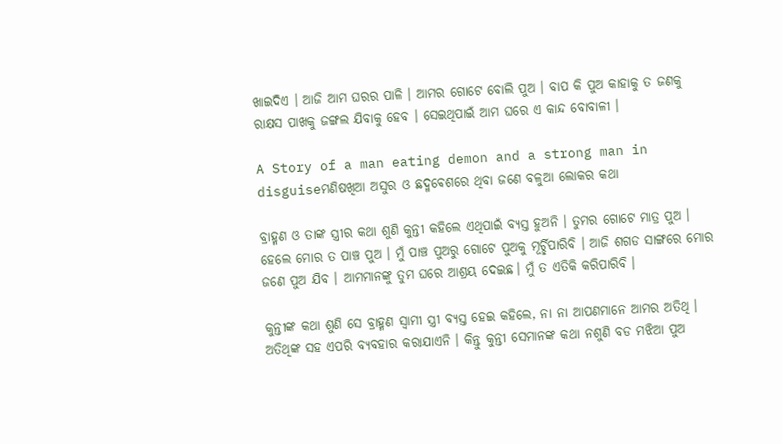ଖାଇଦିଏ । ଆଜି ଆମ ଘରର ପାଳି । ଆମର ଗୋଟେ ବୋଲି ପୁଅ । ବାପ କି ପୁଅ କାହାକୁ ତ ଜଣକୁ ରାକ୍ଷସ ପାଖକୁ ଜଙ୍ଗଲ ଯିବାକୁ ହେବ । ସେଇଥିପାଇଁ ଆମ ଘରେ ଏ କାନ୍ଦ ବୋବାଳୀ ।

A Story of a man eating demon and a strong man in disguiseମଣିଷଖିଆ ଅସୁର ଓ ଛଦ୍ମଵେଶରେ ଥିବା ଜଣେ ବଳୁଆ ଲୋକର କଥା

ବ୍ରାହ୍ମଣ ଓ ତାଙ୍କ ସ୍ତ୍ରୀର କଥା ଶୁଣି କୁନ୍ତୀ କହିଲେ ଏଥିପାଇଁ ବ୍ୟସ୍ତ ହୁଅନି । ତୁମର ଗୋଟେ ମାତ୍ର ପୁଅ । ହେଲେ ମୋର ତ ପାଞ୍ଚ ପୁଅ । ମୁଁ ପାଞ୍ଚ ପୁଅରୁ ଗୋଟେ ପୁଅକୁ ମୂର୍ଚ୍ଛିପାରିବି । ଆଜି ଶଗଡ ସାଙ୍ଗରେ ମୋର ଜଣେ ପୁଅ ଯିବ । ଆମମାନଙ୍କୁ ତୁମ ଘରେ ଆଶ୍ରୟ ଦେଇଛ। ମୁଁ ତ ଏତିକି କରିପାରିବି ।

କୁନ୍ତୀଙ୍କ କଥା ଶୁଣି ସେ ବ୍ରାହ୍ମଣ ସ୍ୱାମୀ ସ୍ତ୍ରୀ ବ୍ୟସ୍ତ ହେଇ କହିଲେ, ନା ନା ଆପଣମାନେ ଆମର ଅତିଥି । ଅତିଥିଙ୍କ ସହ ଏପରି ବ୍ୟବହାର କରାଯାଏନି । କିନ୍ତୁ କୁନ୍ତୀ ସେମାନଙ୍କ କଥା ନଶୁଣି ବଡ ମଝିଆ ପୁଅ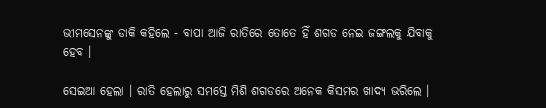ଭୀମସେନଙ୍କୁ ଡାକି କହିଲେ - ବାପା ଆଜି ରାତିରେ ତୋତେ ହିଁ ଶଗଡ ନେଇ ଜଙ୍ଗଲକୁ ଯିବାକୁ ହେବ ।

ସେଇଆ ହେଲା । ରାତି ହେଲାରୁ ସମସ୍ତେ ମିଶି ଶଗଡରେ ଅନେକ କିସମର ଖାଦ୍ୟ ଭରିଲେ ।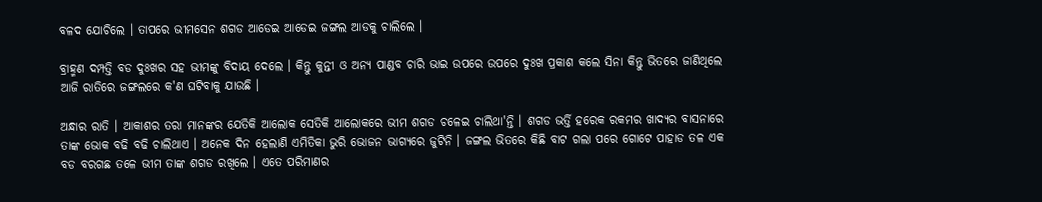ବଳଦ ଯୋଚିଲେ । ତାପରେ ଭୀମସେନ ଶଗଡ ଆଡେଇ ଆଡେଇ ଜଙ୍ଗଲ ଆଡକୁ ଚାଲିଲେ ।

ବ୍ରାହ୍ମଣ ଦମ୍ପତ୍ତି ବଡ ଦୁଃଖର ସହ ଭୀମଙ୍କୁ ବିଦାୟ ଦେଲେ । କିନ୍ତୁ କୁନ୍ତୀ ଓ ଅନ୍ୟ ପାଣ୍ଡବ ଚାରି ଭାଇ ଉପରେ ଉପରେ ଦୁଃଖ ପ୍ରକାଶ କଲେ ସିନା କିନ୍ତୁ ଭିତରେ ଜାଣିଥିଲେ ଆଜି ରାତିରେ ଜଙ୍ଗଲରେ କ'ଣ ଘଟିବାକୁ ଯାଉଛି ।

ଅନ୍ଧାର ରାତି । ଆକାଶର ତରା ମାନଙ୍କର ଯେତିକି ଆଲୋକ ସେତିକି ଆଲୋକରେ ଭୀମ ଶଗଡ ଚଳେଇ ଚାଲିଥା'ନ୍ତି । ଶଗଡ ଭର୍ତ୍ତି ହରେକ ରକମର ଖାଦ୍ୟର ବାସନାରେ ତାଙ୍କ ଭୋକ ବଢି ବଢି ଚାଲିଥାଏ । ଅନେକ ଦିନ ହେଲାଣି ଏମିତିକା ଭୁରି ଭୋଜନ ଭାଗ୍ୟରେ ଜୁଟିନି । ଜଙ୍ଗଲ ଭିତରେ କିଛି ବାଟ ଗଲା ପରେ ଗୋଟେ ପାହାଡ ତଳ ଏକ ବଡ ବରଗଛ ତଳେ ଭୀମ ତାଙ୍କ ଶଗଡ ରଖିଲେ । ଏତେ ପରିମାଣର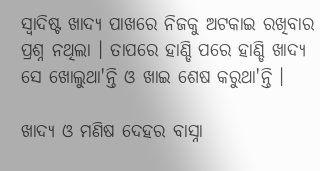ସ୍ୱାଦିଷ୍ଟ ଖାଦ୍ୟ ପାଖରେ ନିଜକୁ ଅଟକାଇ ରଖିବାର ପ୍ରଶ୍ନ ନଥିଲା । ତାପରେ ହାଣ୍ଡି ପରେ ହାଣ୍ଡି ଖାଦ୍ୟ ସେ ଖୋଲୁଥା'ନ୍ତି ଓ ଖାଇ ଶେଷ କରୁଥା'ନ୍ତି ।

ଖାଦ୍ୟ ଓ ମଣିଷ ଦେହର ବାସ୍ନା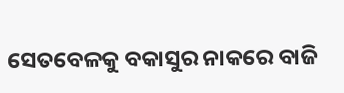ସେତବେଳକୁ ବକାସୁର ନାକରେ ବାଜି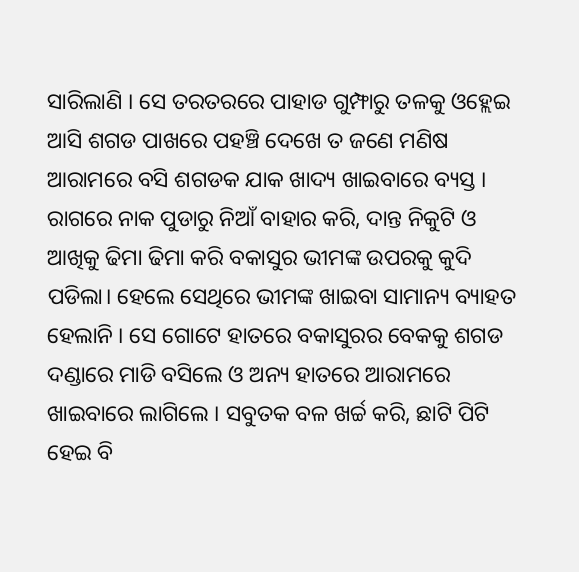ସାରିଲାଣି । ସେ ତରତରରେ ପାହାଡ ଗୁମ୍ଫାରୁ ତଳକୁ ଓହ୍ଲେଇ ଆସି ଶଗଡ ପାଖରେ ପହଞ୍ଚି ଦେଖେ ତ ଜଣେ ମଣିଷ ଆରାମରେ ବସି ଶଗଡକ ଯାକ ଖାଦ୍ୟ ଖାଇବାରେ ବ୍ୟସ୍ତ । ରାଗରେ ନାକ ପୁଡାରୁ ନିଆଁ ବାହାର କରି, ଦାନ୍ତ ନିକୁଟି ଓ ଆଖିକୁ ଢିମା ଢିମା କରି ବକାସୁର ଭୀମଙ୍କ ଉପରକୁ କୁଦି ପଡିଲା। ହେଲେ ସେଥିରେ ଭୀମଙ୍କ ଖାଇବା ସାମାନ୍ୟ ବ୍ୟାହତ ହେଲାନି । ସେ ଗୋଟେ ହାତରେ ବକାସୁରର ବେକକୁ ଶଗଡ ଦଣ୍ଡାରେ ମାଡି ବସିଲେ ଓ ଅନ୍ୟ ହାତରେ ଆରାମରେ ଖାଇବାରେ ଲାଗିଲେ । ସବୁତକ ବଳ ଖର୍ଚ୍ଚ କରି, ଛାଟି ପିଟି ହେଇ ବି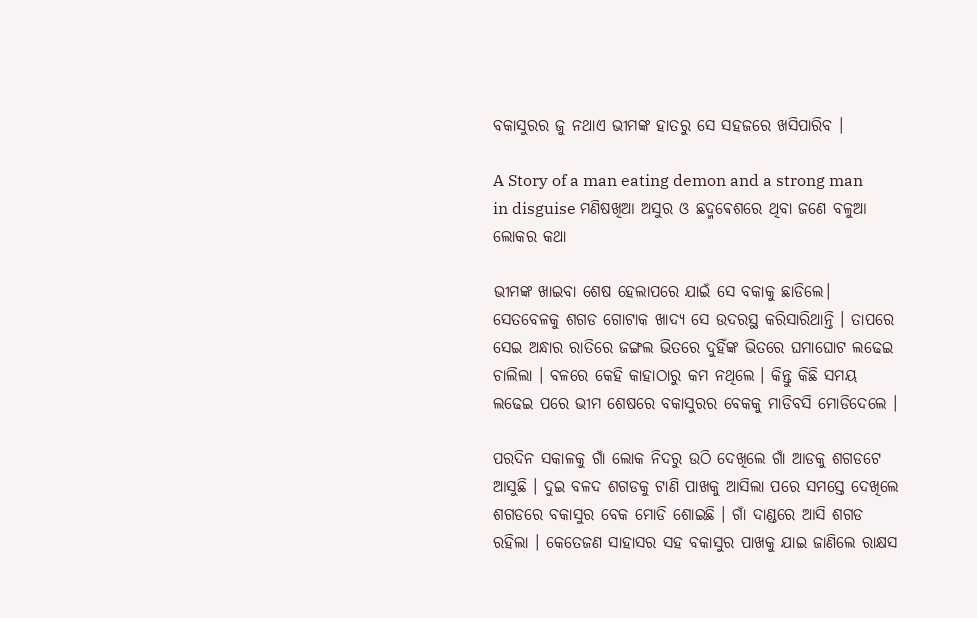ବକାସୁରର ଜୁ ନଥାଏ ଭୀମଙ୍କ ହାତରୁ ସେ ସହଜରେ ଖସିପାରିବ ।

A Story of a man eating demon and a strong man in disguise ମଣିଷଖିଆ ଅସୁର ଓ ଛଦ୍ମଵେଶରେ ଥିବା ଜଣେ ବଳୁଆ ଲୋକର କଥା

ଭୀମଙ୍କ ଖାଇବା ଶେଷ ହେଲାପରେ ଯାଇଁ ସେ ବକାକୁ ଛାଡିଲେ। ସେତବେଳକୁ ଶଗଡ ଗୋଟାକ ଖାଦ୍ୟ ସେ ଉଦରସ୍ଥ କରିସାରିଥାନ୍ତି । ତାପରେ ସେଇ ଅନ୍ଧାର ରାତିରେ ଜଙ୍ଗଲ ଭିତରେ ଦୁହିଁଙ୍କ ଭିତରେ ଘମାଘୋଟ ଲଢେଇ ଚାଲିଲା । ବଳରେ କେହି କାହାଠାରୁ କମ ନଥିଲେ । କିନ୍ତୁ କିଛି ସମୟ ଲଢେଇ ପରେ ଭୀମ ଶେଷରେ ବକାସୁରର ବେକକୁ ମାଡିବସି ମୋଡିଦେଲେ ।

ପରଦିନ ସକାଳକୁ ଗାଁ ଲୋକ ନିଦରୁ ଉଠି ଦେଖିଲେ ଗାଁ ଆଡକୁ ଶଗଡଟେ ଆସୁଛି । ଦୁଇ ବଳଦ ଶଗଡକୁ ଟାଣି ପାଖକୁ ଆସିଲା ପରେ ସମସ୍ତେ ଦେଖିଲେ ଶଗଡରେ ବକାସୁର ବେକ ମୋଡି ଶୋଇଛି । ଗାଁ ଦାଣ୍ଡରେ ଆସି ଶଗଡ ରହିଲା । କେତେଜଣ ସାହାସର ସହ ବକାସୁର ପାଖକୁ ଯାଇ ଜାଣିଲେ ରାକ୍ଷସ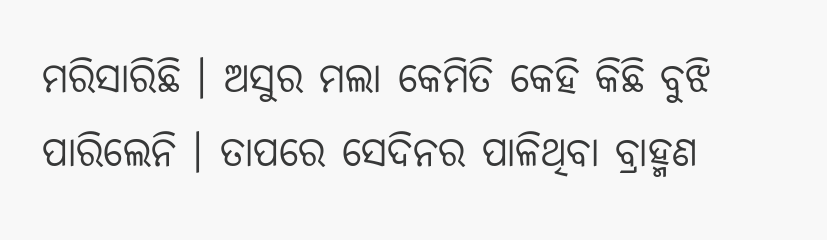ମରିସାରିଛି । ଅସୁର ମଲା କେମିତି କେହି କିଛି ବୁଝି ପାରିଲେନି । ତାପରେ ସେଦିନର ପାଳିଥିବା ବ୍ରାହ୍ମଣ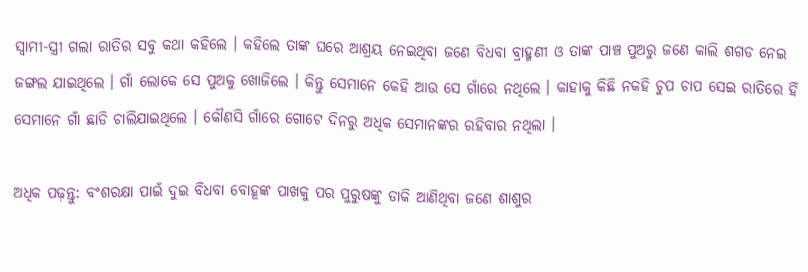ସ୍ୱାମୀ-ସ୍ତ୍ରୀ ଗଲା ରାତିର ସବୁ କଥା କହିଲେ । କହିଲେ ତାଙ୍କ ଘରେ ଆଶ୍ରୟ ନେଇଥିବା ଜଣେ ବିଧବା ବ୍ରାହ୍ମଣୀ ଓ ତାଙ୍କ ପାଞ୍ଚ ପୁଅରୁ ଜଣେ କାଲି ଶଗଡ ନେଇ ଜଙ୍ଗଲ ଯାଇଥିଲେ । ଗାଁ ଲୋକେ ସେ ପୁଅକୁ ଖୋଜିଲେ । କିନ୍ତୁ ସେମାନେ କେହି ଆଉ ସେ ଗାଁରେ ନଥିଲେ । କାହାକୁ କିଛି ନକହି ଚୁପ ଚାପ ସେଇ ରାତିରେ ହିଁ ସେମାନେ ଗାଁ ଛାଡି ଚାଲିଯାଇଥିଲେ । କୌଣସି ଗାଁରେ ଗୋଟେ ଦିନରୁ ଅଧିକ ସେମାନଙ୍କର ରହିବାର ନଥିଲା ।

ଅଧିକ ପଢ଼ନ୍ତୁ: ବଂଶରକ୍ଷା ପାଇଁ ଦୁଇ ବିଧବା ବୋହୂଙ୍କ ପାଖକୁ ପର ପୁରୁଷଙ୍କୁ ଡାକି ଆଣିଥିବା ଜଣେ ଶାଶୁର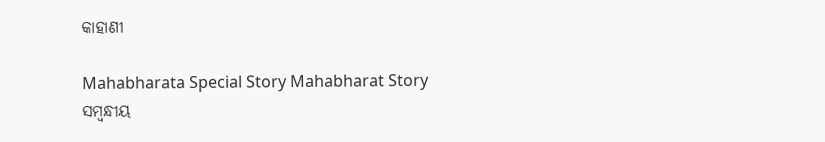କାହାଣୀ

Mahabharata Special Story Mahabharat Story
ସମ୍ବନ୍ଧୀୟ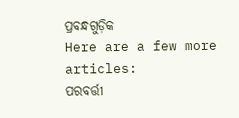ପ୍ରବନ୍ଧଗୁଡ଼ିକ
Here are a few more articles:
ପରବର୍ତ୍ତୀ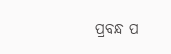ପ୍ରବନ୍ଧ ପ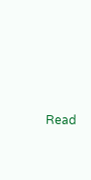Read